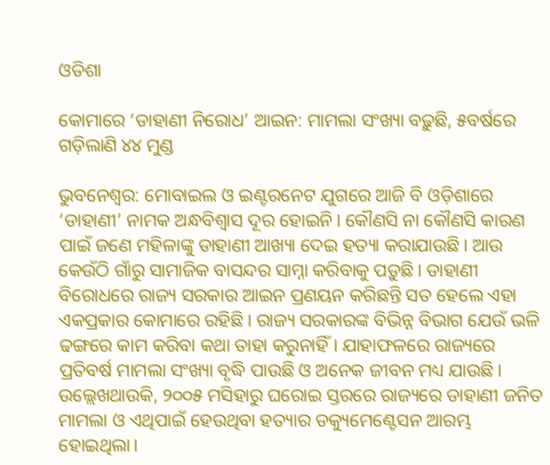ଓଡିଶା

କୋମାରେ ‘ଡାହାଣୀ ନିରୋଧ’ ଆଇନ: ମାମଲା ସଂଖ୍ୟା ବଢ଼ୁଛି, ୫ବର୍ଷରେ ଗଡ଼ିଲାଣି ୪୪ ମୁଣ୍ଡ

ଭୁବନେଶ୍ବର: ମୋବାଇଲ ଓ ଇଣ୍ଟରନେଟ ଯୁଗରେ ଆଜି ବି ଓଡ଼ିଶାରେ ‘ଡାହାଣୀ’ ନାମକ ଅନ୍ଧବିଶ୍ବାସ ଦୂର ହୋଇନି। କୌଣସି ନା କୌଣସି କାରଣ ପାଇଁ ଜଣେ ମହିଳାଙ୍କୁ ଡାହାଣୀ ଆଖ୍ୟା ଦେଇ ହତ୍ୟା କରାଯାଉଛି। ଆଉ କେଉଁଠି ଗାଁରୁ ସାମାଜିକ ବାସନ୍ଦର ସାମ୍ନା କରିବାକୁ ପଡ଼ୁଛି। ଡାହାଣୀ ବିରୋଧରେ ରାଜ୍ୟ ସରକାର ଆଇନ ପ୍ରଣୟନ କରିଛନ୍ତି ସତ ହେଲେ ଏହା ଏକପ୍ରକାର କୋମାରେ ରହିଛି। ରାଜ୍ୟ ସରକାରଙ୍କ ବିଭିନ୍ନ ବିଭାଗ ଯେଉଁ ଭଳି ଢଙ୍ଗରେ କାମ କରିବା କଥା ତାହା କରୁନାହିଁ। ଯାହାଫଳରେ ରାଜ୍ୟରେ ପ୍ରତିବର୍ଷ ମାମଲା ସଂଖ୍ୟା ବୃଦ୍ଧି ପାଉଛି ଓ ଅନେକ ଜୀବନ ମଧ୍ୟ ଯାଉଛି। ଉଲ୍ଲେଖଥାଉକି, ୨୦୦୫ ମସିହାରୁ ଘରୋଇ ସ୍ତରରେ ରାଜ୍ୟରେ ଡାହାଣୀ ଜନିତ ମାମଲା ଓ ଏଥିପାଇଁ ହେଉଥିବା ହତ୍ୟାର ଡକ୍ୟୁମେଣ୍ଟେସନ ଆରମ୍ଭ ହୋଇଥିଲା।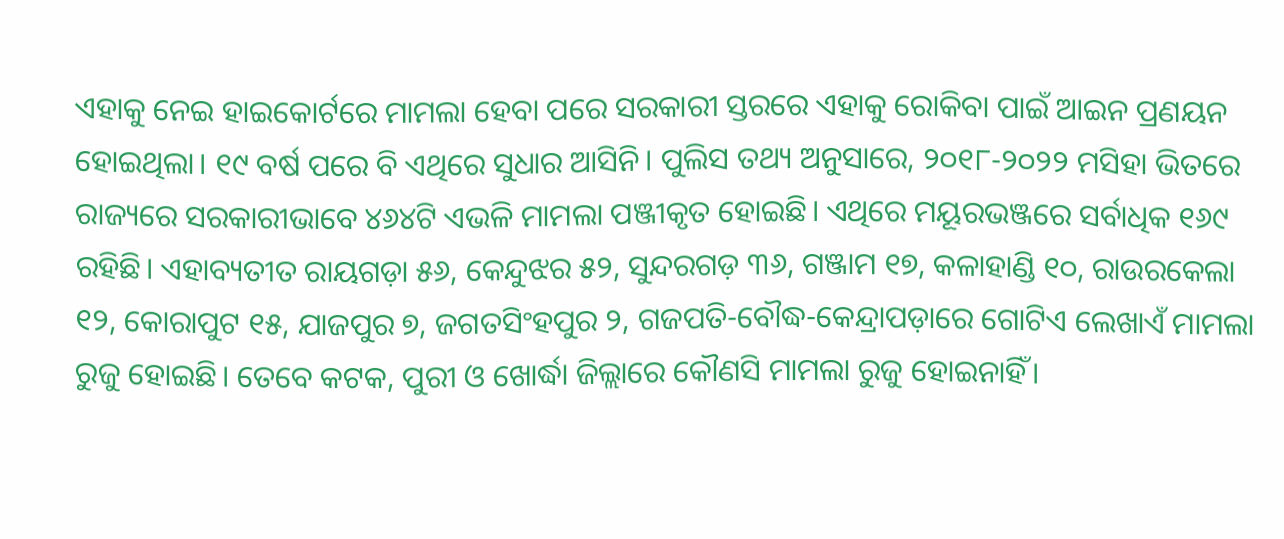ଏହାକୁ ନେଇ ହାଇକୋର୍ଟରେ ମାମଲା ହେବା ପରେ ସରକାରୀ ସ୍ତରରେ ଏହାକୁ ରୋକିବା ପାଇଁ ଆଇନ ପ୍ରଣୟନ ହୋଇଥିଲା। ୧୯ ବର୍ଷ ପରେ ବି ଏଥିରେ ସୁଧାର ଆସିନି। ପୁଲିସ ତଥ୍ୟ ଅନୁସାରେ, ୨୦୧୮-୨୦୨୨ ମସିହା ଭିତରେ ରାଜ୍ୟରେ ସରକାରୀଭାବେ ୪୬୪ଟି ଏଭଳି ମାମଲା ପଞ୍ଜୀକୃତ ହୋଇଛି। ଏଥିରେ ମୟୂରଭଞ୍ଜରେ ସର୍ବାଧିକ ୧୬୯ ରହିଛି। ଏହାବ୍ୟତୀତ ରାୟଗଡ଼ା ୫୬, କେନ୍ଦୁଝର ୫୨, ସୁନ୍ଦରଗଡ଼ ୩୬, ଗଞ୍ଜାମ ୧୭, କଳାହାଣ୍ଡି ୧୦, ରାଉରକେଲା ୧୨, କୋରାପୁଟ ୧୫, ଯାଜପୁର ୭, ଜଗତସିଂହପୁର ୨, ଗଜପତି-ବୌଦ୍ଧ-କେନ୍ଦ୍ରାପଡ଼ାରେ ଗୋଟିଏ ଲେଖାଏଁ ମାମଲା ରୁଜୁ ହୋଇଛି। ତେବେ କଟକ, ପୁରୀ ଓ ଖୋର୍ଦ୍ଧା ଜିଲ୍ଲାରେ କୌଣସି ମାମଲା ରୁଜୁ ହୋଇନାହିଁ।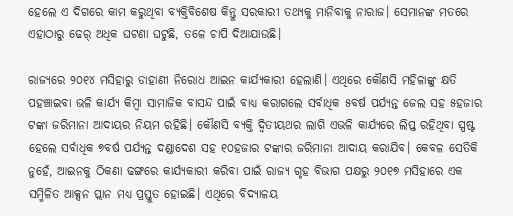ହେଲେ ଏ ଦିଗରେ କାମ କରୁଥିବା ବ୍ୟକ୍ତିବିଶେଷ କିନ୍ତୁ ସରକାରୀ ତଥ୍ୟକୁ ମାନିବାକୁ ନାରାଜ। ସେମାନଙ୍କ ମତରେ ଏହାଠାରୁ ଢେର୍ ଅଧିକ ଘଟଣା ଘଟୁଛି, ତଳେ ଚାପି ଦିଆଯାଉଛି।

ରାଜ୍ୟରେ ୨୦୧୪ ମସିହାରୁ ଡାହାଣୀ ନିରୋଧ ଆଇନ କାର୍ଯ୍ୟକାରୀ ହେଲାଣି। ଏଥିରେ କୌଣସି ମହିଳାଙ୍କୁ କ୍ଷତି ପହଞ୍ଚାଇବା ଭଳି କାର୍ଯ୍ୟ କିମ୍ବା ସାମାଜିକ ବାସନ୍ଦ ପାଇଁ ବାଧ୍ୟ କରାଗଲେ ସର୍ବାଧିକ ୫ବର୍ଷ ପର୍ଯ୍ୟନ୍ତ ଜେଲ ସହ ୫ହଜାର ଟଙ୍କା ଜରିମାନା ଆଦାୟର ନିୟମ ରହିଛି। କୌଣସି ବ୍ୟକ୍ତି ଦ୍ବିତୀୟଥର ଲାଗି ଏଭଳି କାର୍ଯ୍ୟରେ ଲିପ୍ତ ରହିଥିବା ସ୍ପଷ୍ଟ ହେଲେ ସର୍ବାଧିକ ୭ବର୍ଷ ପର୍ଯ୍ୟନ୍ତ ‌ଦଣ୍ଡାଦେଶ ସହ ୧୦ହଜାର ଟଙ୍କାର ଜରିମାନା ଆଦାୟ କରାଯିବ। କେବଳ ସେତିକି ନୁହେଁ, ଆଇନକୁ ଠିକଣା ଢଙ୍ଗରେ କାର୍ଯ୍ୟକାରୀ କରିବା ପାଇଁ ରାଜ୍ୟ ଗୃହ ବିଭାଗ ପକ୍ଷରୁ ୨୦୧୭ ମସିହାରେ ଏକ ସମ୍ମିଳିତ ଆକ୍ସନ ପ୍ଲାନ ମଧ୍ୟ ପ୍ରସ୍ତୁତ ହୋଇଛି। ଏଥିରେ ବିଦ୍ୟାଳୟ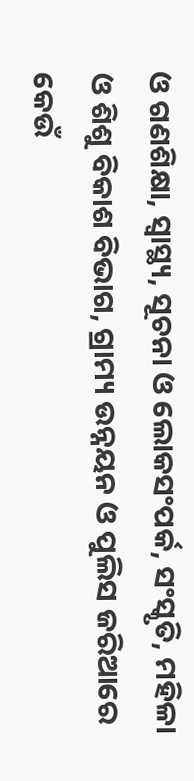ଓ ଗଣଶିକ୍ଷା, ସ୍ବାସ୍ଥ୍ୟ, ସୂଚନା ଓ ଲୋକସଂପର୍କ, ସଂସ୍କୃତି, ମହିଳା ଓ ଶିଶୁ ବିକାଶ ବିଭାଗ, ଗ୍ରାମ୍ୟ ଉନ୍ନୟନ ଓ ପୁଲିସ ଜରିଆରେ କେଉଁ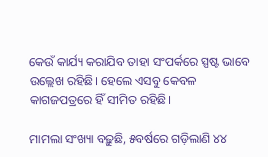କେଉଁ କାର୍ଯ୍ୟ କରାଯିବ ତାହା ସଂପର୍କରେ ସ୍ପଷ୍ଟ ଭାବେ ଉଲ୍ଲେଖ ରହିଛି। ହେଲେ ଏସବୁ କେବଳ କାଗଜପତ୍ରରେ ହିଁ ସୀମିତ ରହିଛି।

ମାମଲା ସଂଖ୍ୟା ବଢ଼ୁଛି, ୫ବର୍ଷରେ ଗଡ଼ିଲାଣି ୪୪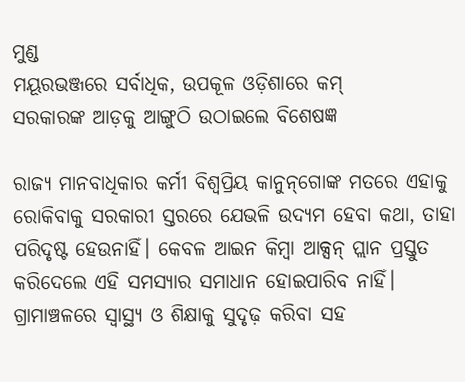ମୁଣ୍ଡ
ମୟୂରଭଞ୍ଜରେ ସର୍ବାଧିକ, ଉପକୂଳ ଓଡ଼ିଶାରେ କମ୍‌
ସରକାରଙ୍କ ଆଡ଼କୁ ଆଙ୍ଗୁଠି ଉଠାଇଲେ ବିଶେଷଜ୍ଞ

ରାଜ୍ୟ ମାନବାଧିକାର କର୍ମୀ ବିଶ୍ବପ୍ରିୟ କାନୁନ୍‌ଗୋଙ୍କ ମତରେ ଏହାକୁ ରୋକିବାକୁ ସରକାରୀ ସ୍ତରରେ ଯେଭଳି ଉଦ୍ୟମ ହେବା କଥା, ତାହା ପରିଦୃଷ୍ଟ ହେଉନାହିଁ। କେବଳ ଆଇନ କିମ୍ବା ଆକ୍ସନ୍ ପ୍ଲାନ ପ୍ରସ୍ତୁତ କରିଦେଲେ ଏହି ସମସ୍ୟାର ସମାଧାନ ହୋଇପାରିବ ନାହିଁ। ଗ୍ରାମାଞ୍ଚଳରେ ସ୍ବାସ୍ଥ୍ୟ ଓ ଶିକ୍ଷାକୁ ସୁଦୃଢ଼ କରିବା ସହ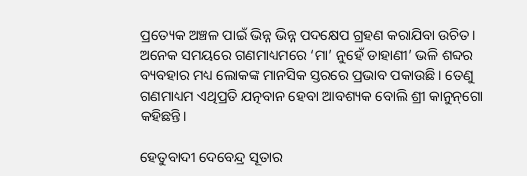ପ୍ରତ୍ୟେକ ଅଞ୍ଚଳ ପାଇଁ ଭିନ୍ନ ଭିନ୍ନ ପଦକ୍ଷେପ ଗ୍ରହଣ କରାଯିବା ଉଚିତ। ଅନେକ ସମୟରେ ଗଣମାଧ୍ୟମରେ ‘ମା’ ନୁହେଁ ଡାହାଣୀ’ ଭଳି ଶବ୍ଦର ବ୍ୟବହାର ମଧ୍ୟ ଲୋକଙ୍କ ମାନସିକ ସ୍ତରରେ ପ୍ରଭାବ ପକାଉଛି। ତେଣୁ ଗଣମାଧ୍ୟମ ଏଥିପ୍ରତି ଯତ୍ନବାନ ହେବା ଆବଶ୍ୟକ ବୋଲି ଶ୍ରୀ କାନୁନ୍‌ଗୋ କହିଛନ୍ତି।

ହେତୁବାଦୀ ଦେବେନ୍ଦ୍ର ସୂତାର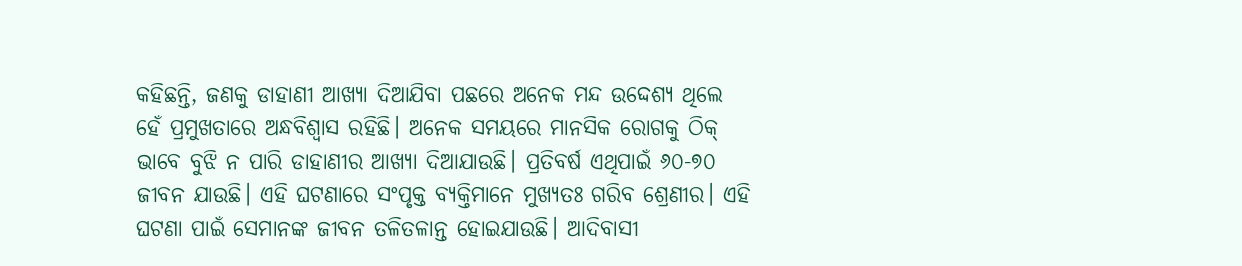କହିଛନ୍ତି, ଜଣକୁ ଡାହାଣୀ ଆଖ୍ୟା ଦିଆଯିବା ପଛରେ ଅନେକ ମନ୍ଦ ଉଦ୍ଦେଶ୍ୟ ଥିଲେ ହେଁ ପ୍ରମୁଖତାରେ ଅନ୍ଧବିଶ୍ବାସ ରହିଛି। ଅନେକ ସମୟରେ ମାନସିକ ରୋଗକୁ ଠିକ୍ ଭାବେ ବୁଝି ନ ପାରି ଡାହାଣୀର ଆଖ୍ୟା ଦିଆଯାଉଛି। ପ୍ରତିବର୍ଷ ଏଥିପାଇଁ ୬୦-୭୦ ଜୀବନ ଯାଉଛି। ଏହି ଘଟଣାରେ ସଂପୃକ୍ତ ବ୍ୟକ୍ତିମାନେ ମୁଖ୍ୟତଃ ଗରିବ ଶ୍ରେଣୀର। ଏହି ଘଟଣା ପାଇଁ ସେମାନଙ୍କ ଜୀବନ ତଳିତଳାନ୍ତ ହୋଇଯାଉଛି। ଆଦିବାସୀ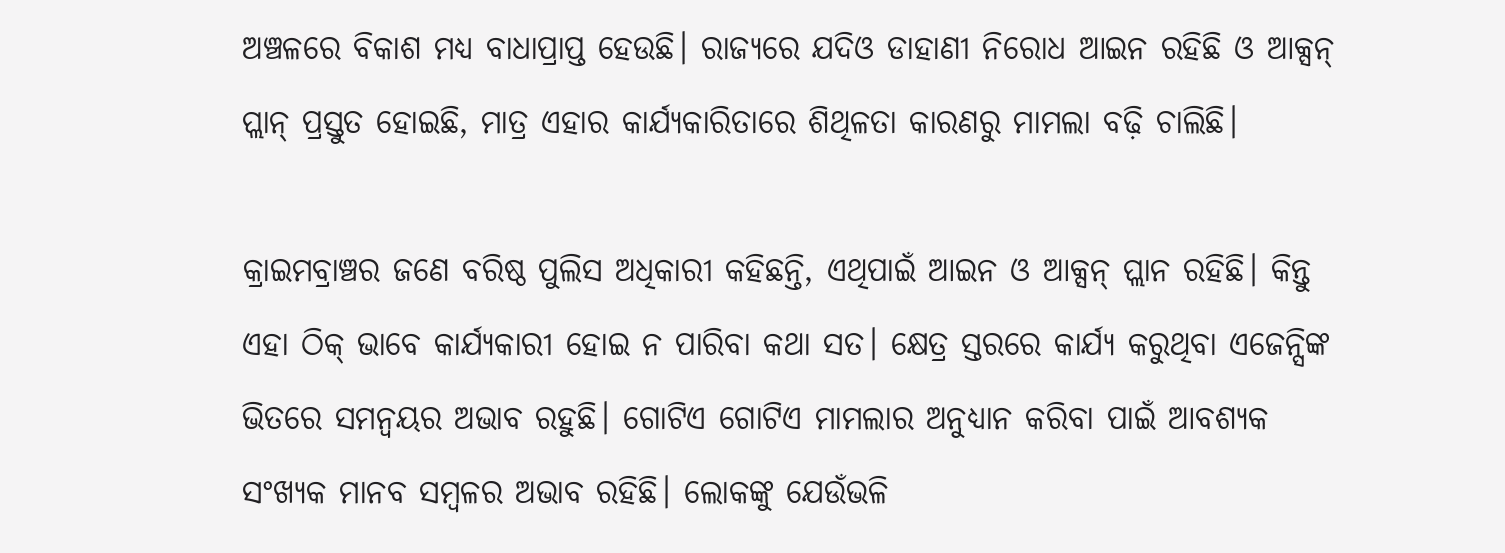ଅଞ୍ଚଳରେ ବିକାଶ ମଧ୍ୟ ବାଧାପ୍ରାପ୍ତ ହେଉଛି। ରାଜ୍ୟରେ ଯଦିଓ ଡାହାଣୀ ନିରୋଧ ଆଇନ ରହିଛି ଓ ଆକ୍ସନ୍ ପ୍ଲାନ୍ ପ୍ରସ୍ତୁତ ହୋଇଛି, ମାତ୍ର ଏହାର କାର୍ଯ୍ୟକାରିତାରେ ଶିଥିଳତା କାରଣରୁ ମାମଲା ବଢ଼ି ଚାଲିଛି।

କ୍ରାଇମବ୍ରାଞ୍ଚର ଜଣେ ବରିଷ୍ଠ ପୁଲିସ ଅଧିକାରୀ କହିଛନ୍ତି, ଏଥିପାଇଁ ଆଇନ ଓ ଆକ୍ସନ୍ ପ୍ଲାନ ରହିଛି। କିନ୍ତୁ ଏହା ଠିକ୍ ଭାବେ କାର୍ଯ୍ୟକାରୀ ହୋଇ ନ ପାରିବା କଥା ସତ। କ୍ଷେତ୍ର ସ୍ତରରେ କାର୍ଯ୍ୟ କରୁଥିବା ଏଜେନ୍ସିଙ୍କ ଭିତରେ ସମନ୍ବୟର ଅଭାବ ରହୁଛି। ଗୋଟିଏ ଗୋଟିଏ ମାମଲାର ଅନୁଧ୍ୟାନ କରିବା ପାଇଁ ଆବଶ୍ୟକ ସଂଖ୍ୟକ ମାନବ ସମ୍ବଳର ଅଭାବ ରହିଛି। ଲୋକଙ୍କୁ ଯେଉଁଭଳି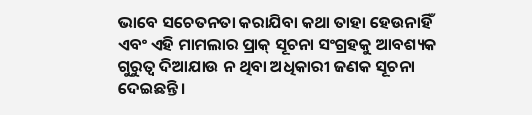ଭାବେ ସଚେତନତା କରାଯିବା କଥା ତାହା ହେଉନାହିଁ ଏବଂ ଏହି ମାମଲାର ପ୍ରାକ୍ ସୂଚନା ସଂଗ୍ରହକୁ ଆବଶ୍ୟକ ଗୁରୁତ୍ବ ଦିଆଯାଉ ନ ଥିବା ଅଧିକାରୀ ଜଣକ ସୂଚନା ଦେଇଛନ୍ତି।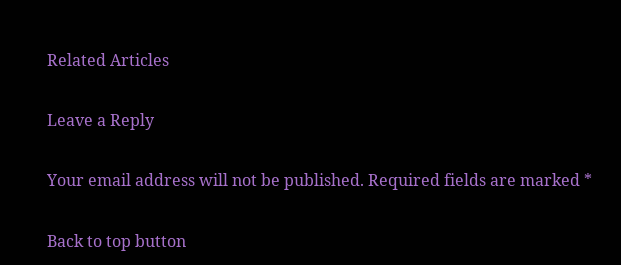Related Articles

Leave a Reply

Your email address will not be published. Required fields are marked *

Back to top button